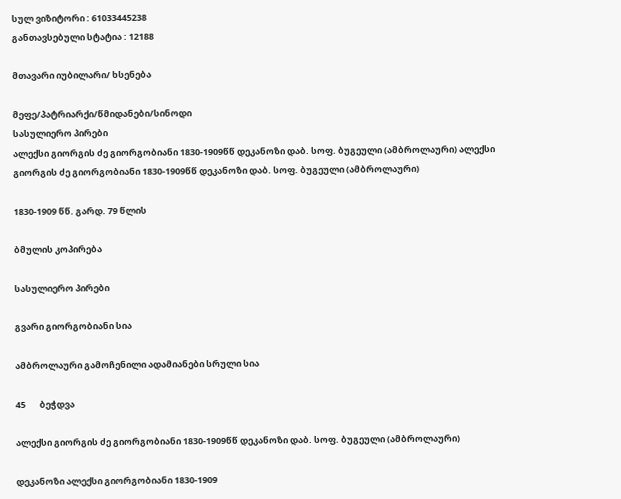სულ ვიზიტორი : 61033445238
განთავსებული სტატია : 12188

მთავარი იუბილარი/ ხსენება

მეფე/პატრიარქი/წმიდანები/სინოდი
სასულიერო პირები
ალექსი გიორგის ძე გიორგობიანი 1830-1909წწ დეკანოზი დაბ. სოფ. ბუგეული (ამბროლაური) ალექსი გიორგის ძე გიორგობიანი 1830-1909წწ დეკანოზი დაბ. სოფ. ბუგეული (ამბროლაური)

1830-1909 წწ. გარდ. 79 წლის

ბმულის კოპირება

სასულიერო პირები

გვარი გიორგობიანი სია

ამბროლაური გამოჩენილი ადამიანები სრული სია

45       ბეჭდვა

ალექსი გიორგის ძე გიორგობიანი 1830-1909წწ დეკანოზი დაბ. სოფ. ბუგეული (ამბროლაური)

დეკანოზი ალექსი გიორგობიანი 1830-1909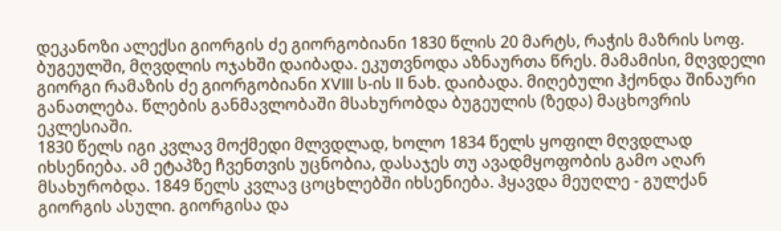დეკანოზი ალექსი გიორგის ძე გიორგობიანი 1830 წლის 20 მარტს, რაჭის მაზრის სოფ. ბუგეულში, მღვდლის ოჯახში დაიბადა. ეკუთვნოდა აზნაურთა წრეს. მამამისი, მღვდელი გიორგი რამაზის ძე გიორგობიანი XVIII ს-ის II ნახ. დაიბადა. მიღებული ჰქონდა შინაური განათლება. წლების განმავლობაში მსახურობდა ბუგეულის (ზედა) მაცხოვრის ეკლესიაში.
1830 წელს იგი კვლავ მოქმედი მლვდლად, ხოლო 1834 წელს ყოფილ მღვდლად იხსენიება. ამ ეტაპზე ჩვენთვის უცნობია, დასაჯეს თუ ავადმყოფობის გამო აღარ მსახურობდა. 1849 წელს კვლავ ცოცხლებში იხსენიება. ჰყავდა მეუღლე - გულქან გიორგის ასული. გიორგისა და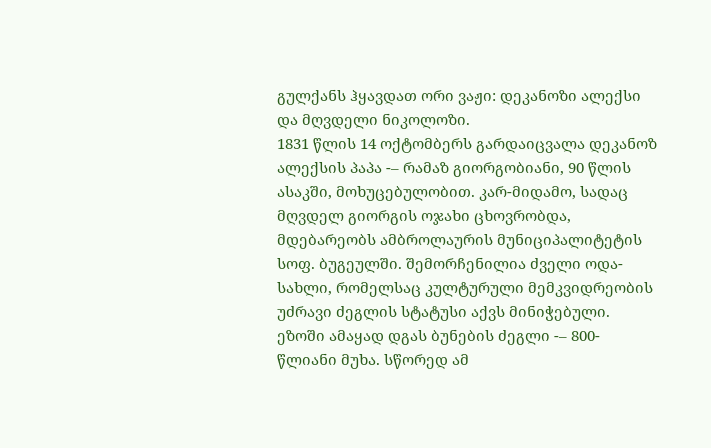გულქანს ჰყავდათ ორი ვაჟი: დეკანოზი ალექსი და მღვდელი ნიკოლოზი.
1831 წლის 14 ოქტომბერს გარდაიცვალა დეკანოზ ალექსის პაპა -– რამაზ გიორგობიანი, 90 წლის ასაკში, მოხუცებულობით. კარ-მიდამო, სადაც მღვდელ გიორგის ოჯახი ცხოვრობდა, მდებარეობს ამბროლაურის მუნიციპალიტეტის სოფ. ბუგეულში. შემორჩენილია ძველი ოდა-სახლი, რომელსაც კულტურული მემკვიდრეობის უძრავი ძეგლის სტატუსი აქვს მინიჭებული. ეზოში ამაყად დგას ბუნების ძეგლი -– 800-წლიანი მუხა. სწორედ ამ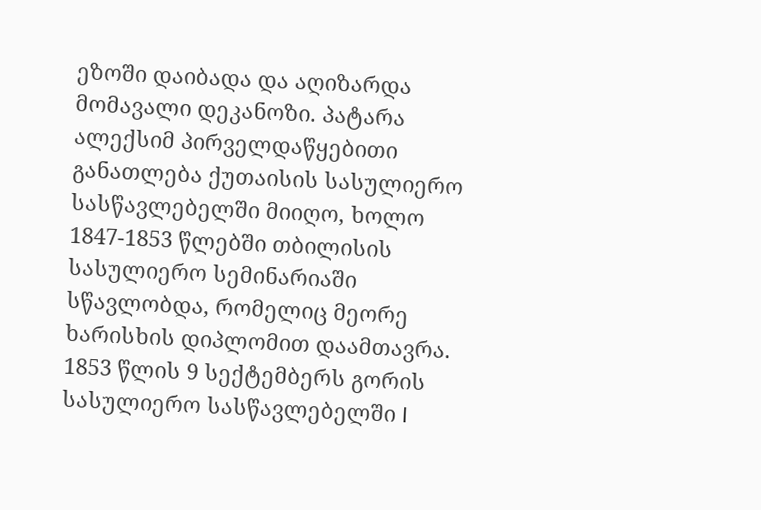ეზოში დაიბადა და აღიზარდა მომავალი დეკანოზი. პატარა ალექსიმ პირველდაწყებითი განათლება ქუთაისის სასულიერო სასწავლებელში მიიღო, ხოლო 1847-1853 წლებში თბილისის სასულიერო სემინარიაში სწავლობდა, რომელიც მეორე ხარისხის დიპლომით დაამთავრა. 1853 წლის 9 სექტემბერს გორის სასულიერო სასწავლებელში I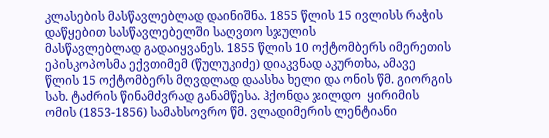კლასების მასწავლებლად დაინიშნა. 1855 წლის 15 ივლისს რაჭის დაწყებით სასწავლებელში საღვთო სჯულის
მასწავლებლად გადაიყვანეს. 1855 წლის 10 ოქტომბერს იმერეთის ეპისკოპოსმა ექვთიმემ (წულუკიძე) დიაკვნად აკურთხა, ამავე წლის 15 ოქტომბერს მღვდლად დაასხა ხელი და ონის წმ. გიორგის სახ. ტაძრის წინამძვრად განამწესა. ჰქონდა ჯილდო  ყირიმის ომის (1853-1856) სამახსოვრო წმ. ვლადიმერის ლენტიანი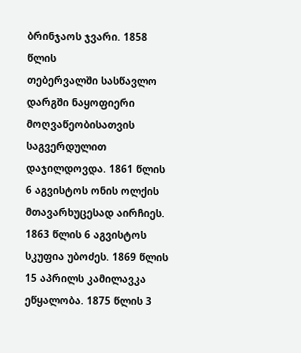ბრინჯაოს ჯვარი. 1858 წლის
თებერვალში სასწავლო დარგში ნაყოფიერი მოღვაწეობისათვის საგვერდულით დაჯილდოვდა. 1861 წლის 6 აგვისტოს ონის ოლქის მთავარხუცესად აირჩიეს. 1863 წლის 6 აგვისტოს სკუფია უბოძეს. 1869 წლის 15 აპრილს კამილავკა ეწყალობა. 1875 წლის 3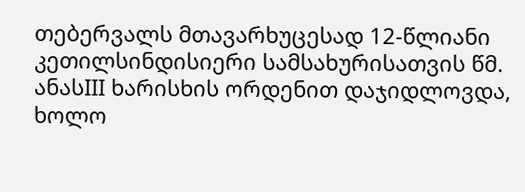თებერვალს მთავარხუცესად 12-წლიანი კეთილსინდისიერი სამსახურისათვის წმ. ანასIII ხარისხის ორდენით დაჯიდლოვდა, ხოლო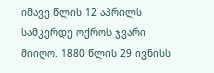იმავე წლის 12 აპრილს სამკერდე ოქროს ჯვარი მიიღო. 1880 წლის 29 ივნისს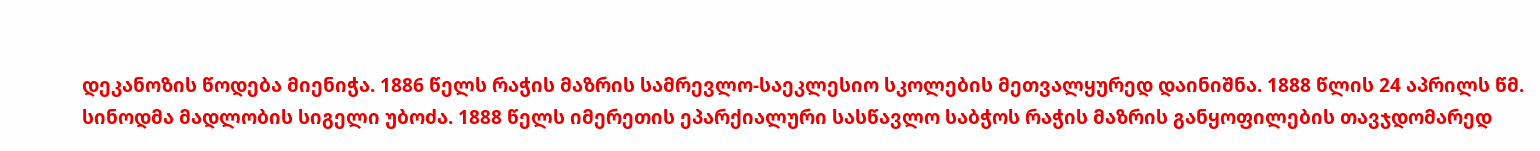დეკანოზის წოდება მიენიჭა. 1886 წელს რაჭის მაზრის სამრევლო-საეკლესიო სკოლების მეთვალყურედ დაინიშნა. 1888 წლის 24 აპრილს წმ. სინოდმა მადლობის სიგელი უბოძა. 1888 წელს იმერეთის ეპარქიალური სასწავლო საბჭოს რაჭის მაზრის განყოფილების თავჯდომარედ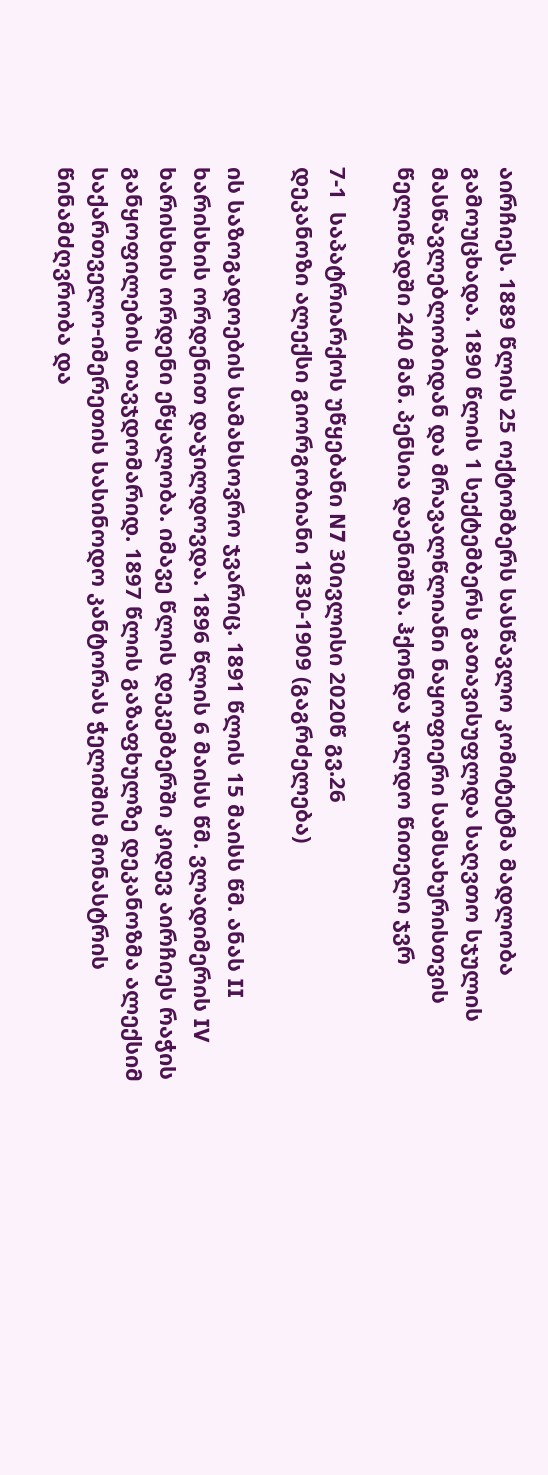აირჩიეს. 1889 წლის 25 ოქტომბერს სასწავლო კომიტეტმა მადლობა გამოუცხადა. 1890 წლის 1 სექტემბერს გათავისუფლდა საღვთო სჯულის მასწავლებლობიდან და მრავალწლიანი ნაყოფიერი სამსახურისთვის წელიწადში 240 მან. პენსია დაენიშნა. ჰქონდა ჯილდო წითელი ჯვრ

7-1  საპატრიარქოს უწყებანი N7 30ივლისი 2020წ გვ.26
დეკანოზი ალექსი გიორგობიანი 1830-1909 (გაგრძელება)

ის საზოგადოების სამახსოვრო ჯვარიც. 1891 წლის 15 მაისს წმ. ანას II ხარისხის ორდენით დაჯილდოვდა. 1896 წლის 6 მაისს წმ. ვლადიმერის IV ხარისხის ორდენი ეწყალობა. იმავე წლის დეკემბერში კიდევ აირჩიეს რაჭის განყოფილების თავჯდომარიდ. 1897 წლის გაზაფხულზე დეკანოზმა ალექსიმ საქართველო-იმერეთის სასინოდო კანტორას ჭელიშის მონასტრის წინამძღვრობა და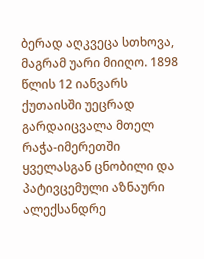ბერად აღკვეცა სთხოვა, მაგრამ უარი მიიღო. 1898 წლის 12 იანვარს ქუთაისში უეცრად გარდაიცვალა მთელ რაჭა-იმერეთში ყველასგან ცნობილი და პატივცემული აზნაური ალექსანდრე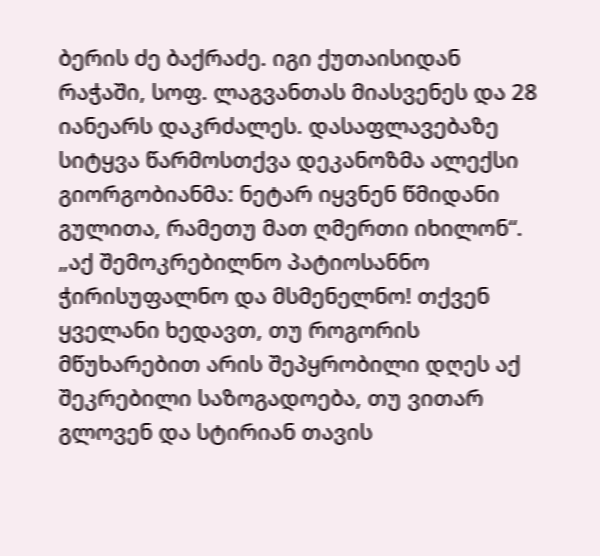ბერის ძე ბაქრაძე. იგი ქუთაისიდან რაჭაში, სოფ. ლაგვანთას მიასვენეს და 28 იანეარს დაკრძალეს. დასაფლავებაზე სიტყვა წარმოსთქვა დეკანოზმა ალექსი გიორგობიანმა: ნეტარ იყვნენ წმიდანი გულითა, რამეთუ მათ ღმერთი იხილონ“. „აქ შემოკრებილნო პატიოსანნო ჭირისუფალნო და მსმენელნო! თქვენ ყველანი ხედავთ, თუ როგორის მწუხარებით არის შეპყრობილი დღეს აქ შეკრებილი საზოგადოება, თუ ვითარ გლოვენ და სტირიან თავის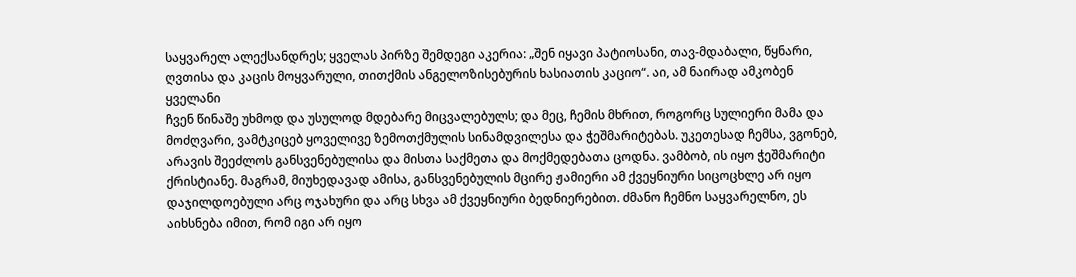საყვარელ ალექსანდრეს; ყველას პირზე შემდეგი აკერია: „შენ იყავი პატიოსანი, თავ-მდაბალი, წყნარი, ღვთისა და კაცის მოყვარული, თითქმის ანგელოზისებურის ხასიათის კაციო“. აი, ამ ნაირად ამკობენ ყველანი
ჩვენ წინაშე უხმოდ და უსულოდ მდებარე მიცვალებულს; და მეც, ჩემის მხრით, როგორც სულიერი მამა და მოძღვარი, ვამტკიცებ ყოველივე ზემოთქმულის სინამდვილესა და ჭეშმარიტებას. უკეთესად ჩემსა, ვგონებ, არავის შეეძლოს განსვენებულისა და მისთა საქმეთა და მოქმედებათა ცოდნა. ვამბობ, ის იყო ჭეშმარიტი ქრისტიანე. მაგრამ, მიუხედავად ამისა, განსვენებულის მცირე ჟამიერი ამ ქვეყნიური სიცოცხლე არ იყო დაჯილდოებული არც ოჯახური და არც სხვა ამ ქვეყნიური ბედნიერებით. ძმანო ჩემნო საყვარელნო, ეს აიხსნება იმით, რომ იგი არ იყო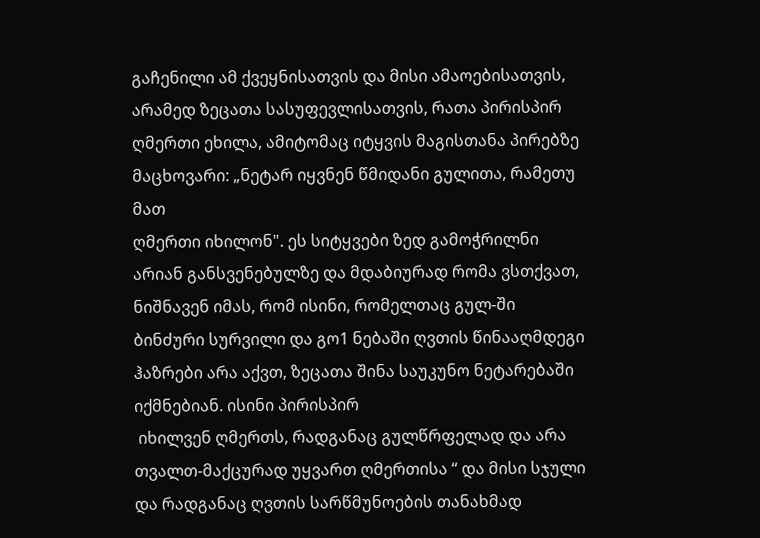გაჩენილი ამ ქვეყნისათვის და მისი ამაოებისათვის, არამედ ზეცათა სასუფევლისათვის, რათა პირისპირ ღმერთი ეხილა, ამიტომაც იტყვის მაგისთანა პირებზე მაცხოვარი: „ნეტარ იყვნენ წმიდანი გულითა, რამეთუ მათ
ღმერთი იხილონ". ეს სიტყვები ზედ გამოჭრილნი არიან განსვენებულზე და მდაბიურად რომა ვსთქვათ, ნიშნავენ იმას, რომ ისინი, რომელთაც გულ-ში ბინძური სურვილი და გო1 ნებაში ღვთის წინააღმდეგი  ჰაზრები არა აქვთ, ზეცათა შინა საუკუნო ნეტარებაში იქმნებიან. ისინი პირისპირ
 იხილვენ ღმერთს, რადგანაც გულწრფელად და არა თვალთ-მაქცურად უყვართ ღმერთისა “ და მისი სჯული და რადგანაც ღვთის სარწმუნოების თანახმად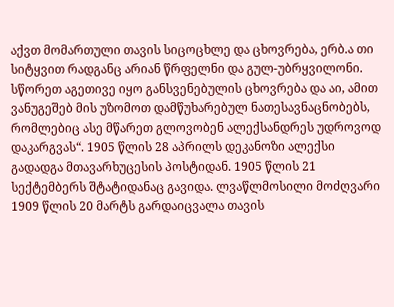აქვთ მომართული თავის სიცოცხლე და ცხოვრება, ერბ.ა თი სიტყვით რადგანც არიან წრფელნი და გულ-უბრყვილონი. სწორეთ აგეთივე იყო განსვენებულის ცხოვრება და აი, ამით ვანუგეშებ მის უზომოთ დამწუხარებულ ნათესავნაცნობებს, რომლებიც ასე მწარეთ გლოვობენ ალექსანდრეს უდროვოდ დაკარგვას“. 1905 წლის 28 აპრილს დეკანოზი ალექსი გადადგა მთავარხუცესის პოსტიდან. 1905 წლის 21 სექტემბერს შტატიდანაც გავიდა. ლვაწლმოსილი მოძღვარი 1909 წლის 20 მარტს გარდაიცვალა თავის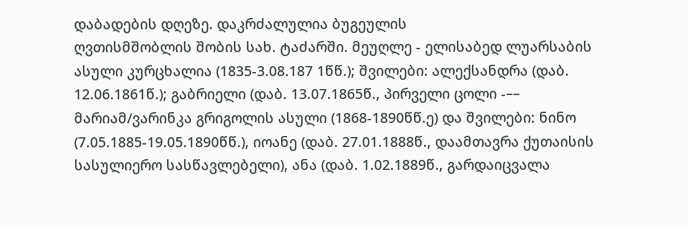დაბადების დღეზე. დაკრძალულია ბუგეულის
ღვთისმშობლის შობის სახ. ტაძარში. მეუღლე - ელისაბედ ლუარსაბის ასული კურცხალია (1835-3.08.187 1წწ.); შვილები: ალექსანდრა (დაბ. 12.06.1861წ.); გაბრიელი (დაბ. 13.07.1865წ., პირველი ცოლი -–– მარიამ/ვარინკა გრიგოლის ასული (1868-1890წწ.ე) და შვილები: ნინო (7.05.1885-19.05.1890წწ.), იოანე (დაბ. 27.01.1888წ., დაამთავრა ქუთაისის სასულიერო სასწავლებელი), ანა (დაბ. 1.02.1889წ., გარდაიცვალა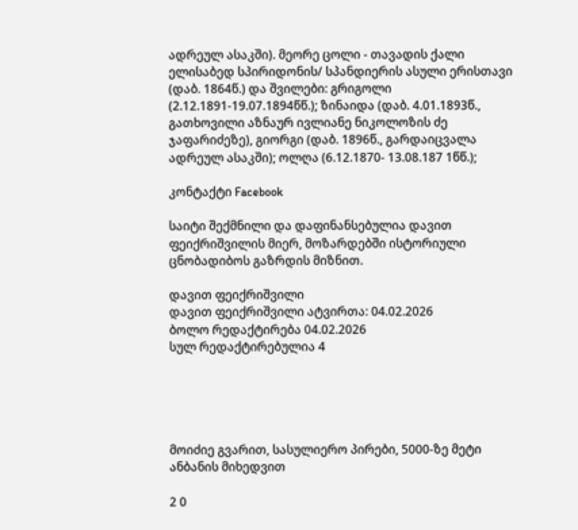ადრეულ ასაკში). მეორე ცოლი - თავადის ქალი ელისაბედ სპირიდონის/ სპანდიერის ასული ერისთავი (დაბ. 1864წ.) და შვილები: გრიგოლი (2.12.1891-19.07.1894წწ.); ზინაიდა (დაბ. 4.01.1893წ., გათხოვილი აზნაურ ივლიანე ნიკოლოზის ძე ჯაფარიძეზე), გიორგი (დაბ. 1896წ., გარდაიცვალა ადრეულ ასაკში); ოლღა (6.12.1870- 13.08.187 1წწ.);

კონტაქტი Facebook

საიტი შექმნილი და დაფინანსებულია დავით ფეიქრიშვილის მიერ, მოზარდებში ისტორიული ცნობადიბოს გაზრდის მიზნით.

დავით ფეიქრიშვილი
დავით ფეიქრიშვილი ატვირთა: 04.02.2026
ბოლო რედაქტირება 04.02.2026
სულ რედაქტირებულია 4





მოიძიე გვარით, სასულიერო პირები, 5000-ზე მეტი ანბანის მიხედვით

2 0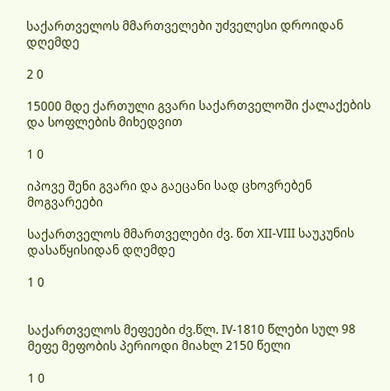საქართველოს მმართველები უძველესი დროიდან დღემდე

2 0

15000 მდე ქართული გვარი საქართველოში ქალაქების და სოფლების მიხედვით

1 0

იპოვე შენი გვარი და გაეცანი სად ცხოვრებენ მოგვარეები

საქართველოს მმართველები ძვ. წთ XII-VIII საუკუნის დასაწყისიდან დღემდე

1 0


საქართველოს მეფეები ძვ.წლ. IV-1810 წლები სულ 98 მეფე მეფობის პერიოდი მიახლ 2150 წელი

1 0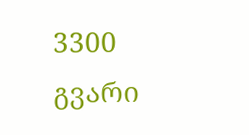3300 გვარი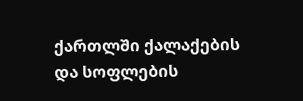ქართლში ქალაქების და სოფლების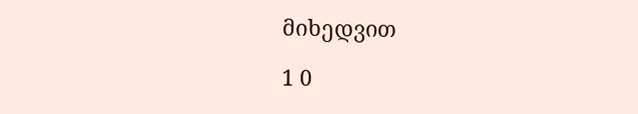მიხედვით

1 0